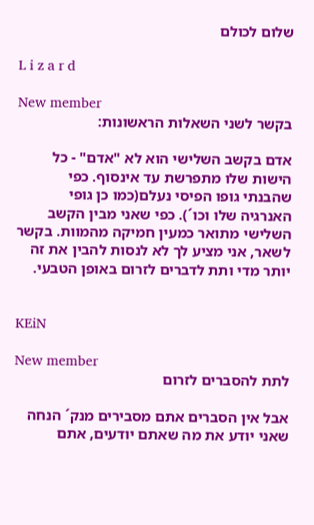שלום לכולם

L i z a r d

New member
בקשר לשני השאלות הראשונות:

אדם בקשב השלישי הוא לא "אדם" - כל הישות שלו מתפרשת עד אינסוף. כפי שהבנתי גופו הפיסי נעלם(כמו כן גופי האנרגיה שלו וכו´). כפי שאני מבין הקשב השלישי מתואר כמעין חמיקה מהמוות. בקשר לשאר, אני מציע לך לא לנסות להבין את זה יותר מדי ותת לדברים לזרום באופן הטבעי.


KEiN

New member
לתת להסברים לזרום

אבל אין הסברים אתם מסבירים מנק´ הנחה שאני יודע את מה שאתם יודעים, אתם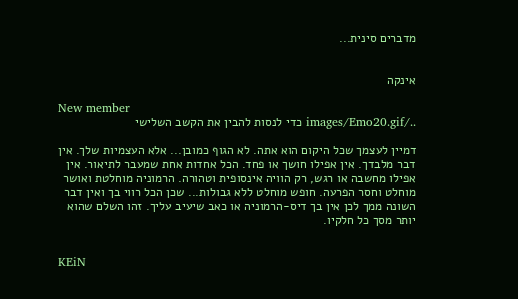מדברים סינית...


אינקה

New member
../images/Emo20.gif כדי לנסות להבין את הקשב השלישי

דמיין לעצמך שכל היקום הוא אתה. לא הגוף כמובן... אלא העצמיות שלך. אין דבר מלבדך. אין אפילו חושך או פחד. הכל אחדות אחת שמעבר לתיאור. אין אפילו מחשבה או רגש, רק הוויה אינסופית וטהורה. הרמוניה מוחלטת ואושר מוחלט וחסר הפרעה. חופש מוחלט ללא גבולות... שכן הכל רווי בך ואין דבר השונה ממך לכן אין בך דיס-הרמוניה או כאב שיעיב עליך. זהו השלם שהוא יותר מסך כל חלקיו.


KEiN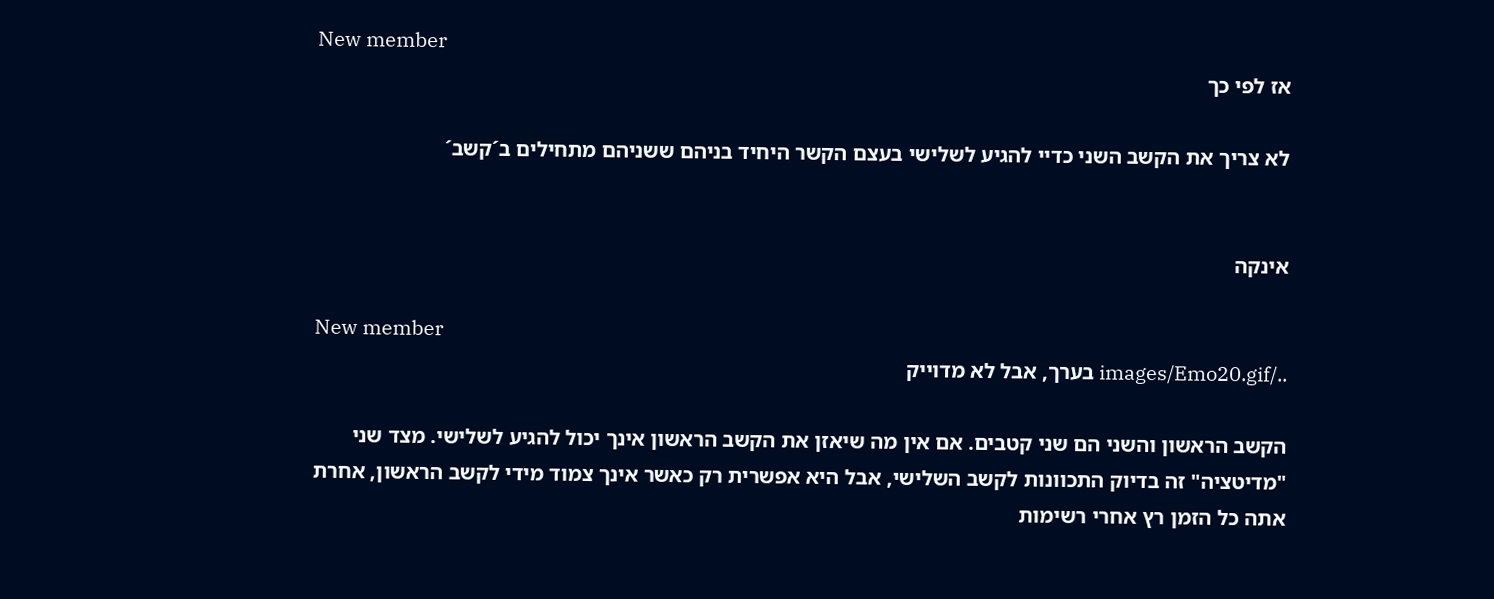New member
אז לפי כך

לא צריך את הקשב השני כדיי להגיע לשלישי בעצם הקשר היחיד בניהם ששניהם מתחילים ב´קשב´


אינקה

New member
../images/Emo20.gif בערך, אבל לא מדוייק

הקשב הראשון והשני הם שני קטבים. אם אין מה שיאזן את הקשב הראשון אינך יכול להגיע לשלישי. מצד שני "מדיטציה" זה בדיוק התכוונות לקשב השלישי, אבל היא אפשרית רק כאשר אינך צמוד מידי לקשב הראשון, אחרת אתה כל הזמן רץ אחרי רשימות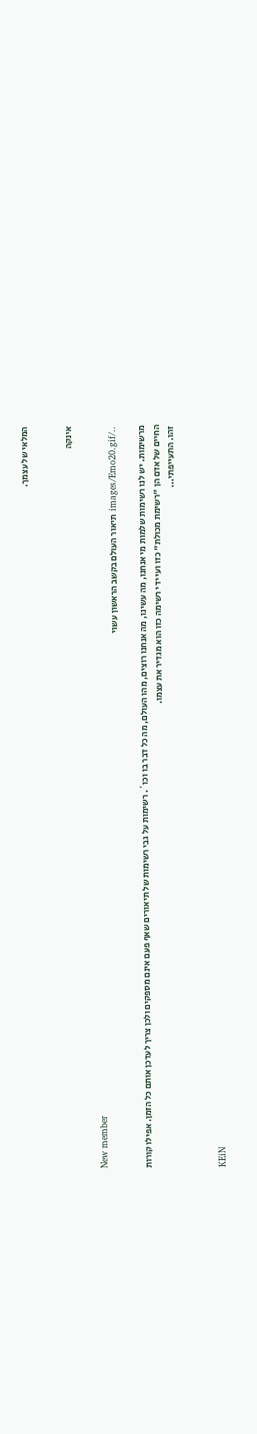המלאי של עצמך.


אינקה

New member
../images/Emo20.gif תיאור העולם בקשב הראשון עשוי

מרשימות. יש לנו רשימות שלמות מי אנחנו, מה עשינו, מה אנחנו רוצים, מהו העולם, מה כל דבר בו וכו´. רשימות על גבי רשימות של תיאורים שאף פעם אינם מספקים ולכן צריך לעדכן אותם כל הזמן. אפילו קורות החיים של אדם הן "רשימת מכולת" כזו ועי ידי רשימה כזו הוא מגדיר את עצמו.
זהו. התעייפתי...


KEiN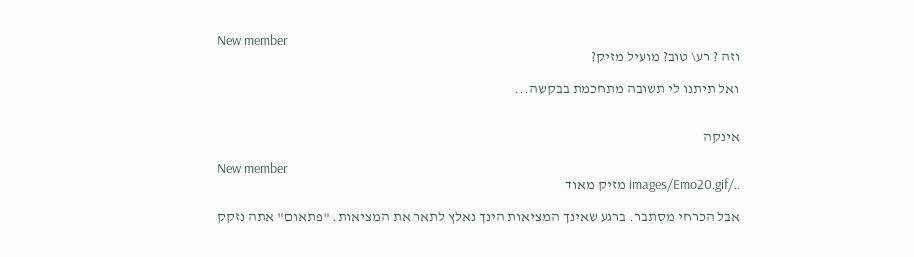New member
וזה ? רע\ טוב? מועיל מזיק?

ואל תיתנו לי תשובה מתחכמת בבקשה...


אינקה

New member
../images/Emo20.gif מזיק מאוד

אבל הכרחי מסתבר. ברגע שאינך המציאות הינך נאלץ לתאר את המציאות. "פתאום" אתה נזקק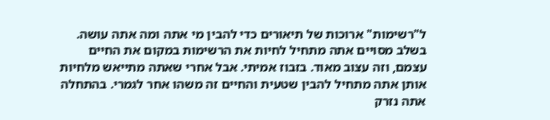ל"רשימות" ארוכות של תיאורים כדי להבין מי אתה ומה אתה עושה. בשלב מסויים אתה מתחיל לחיות את הרשימות במקום את החיים עצמם, וזה עצוב מאוד. בזבוז אמיתי. אבל אחרי שאתה מתייאש מלחיות אותן אתה מתחיל להבין שטעית והחיים זה משהו אחר לגמרי. בהתחלה אתה נזרק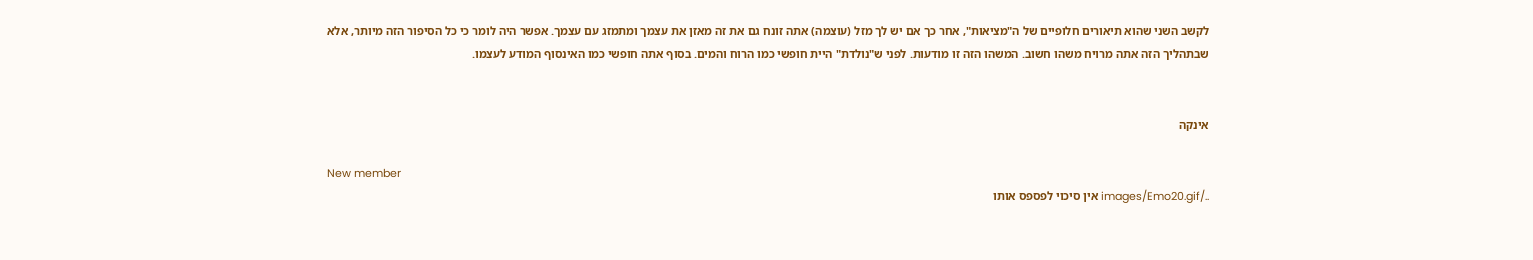לקשב השני שהוא תיאורים חלופיים של ה"מציאות", אחר כך אם יש לך מזל (עוצמה) אתה זונח גם את זה מאזן את עצמך ומתמזג עם עצמך. אפשר היה לומר כי כל הסיפור הזה מיותר, אלא שבתהליך הזה אתה מרויח משהו חשוב. המשהו הזה זו מודעות. לפני ש"נולדת" היית חופשי כמו הרוח והמים. בסוף אתה חופשי כמו האינסוף המודע לעצמו.


אינקה

New member
../images/Emo20.gif אין סיכוי לפספס אותו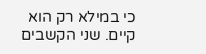כי במילא רק הוא קיים. שני הקשבים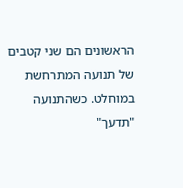הראשונים הם שני קטבים של תנועה המתרחשת במוחלט. כשהתנועה "תדעך"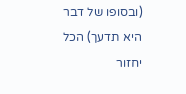(ובסופו של דבר היא תדעך) הכל יחזור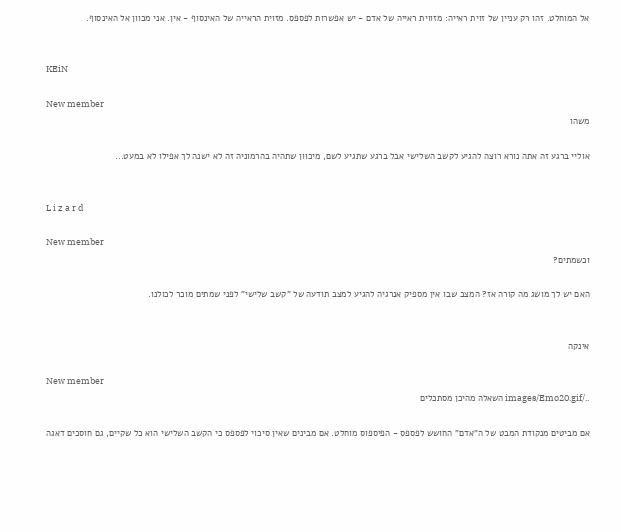אל המוחלט. זהו רק עניין של זוית ראייה: מזווית ראייה של אדם - יש אפשרות לפספס. מזוית הראייה של האינסוף - אין. אני מכוון אל האינסוף.


KEiN

New member
משהו

אוליי ברגע זה אתה נורא רוצה להגיע לקשב השלישי אבל ברגע שתגיע לשם, מיכוון שתהיה בהרמוניה זה לא ישנה לך אפילו לא במעט...


L i z a r d

New member
וכשמתים?

האם יש לך מושג מה קורה אז? המצב שבו אין מספיק אנרגיה להגיע למצב תודעה של "קשב שלישי" לפני שמתים מוכר לכולנו.


אינקה

New member
../images/Emo20.gif השאלה מהיכן מסתכלים

אם מביטים מנקודת המבט של ה"אדם" החושש לפספס - הפיספוס מוחלט. אם מבינים שאין סיכוי לפספס כי הקשב השלישי הוא כל שקיים, גם חוסכים דאגה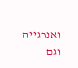ואנרגייה וגם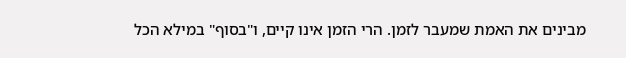מבינים את האמת שמעבר לזמן. הרי הזמן אינו קיים, ו"בסוף" במילא הכל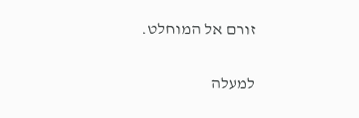זורם אל המוחלט.

למעלה